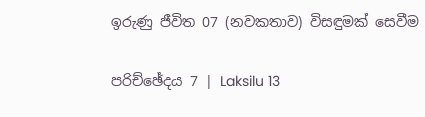ඉරුණු ජීවිත 07 (නවකතාව) විසඳුමක් සෙවීම

පරිච්ඡේදය 7 | Laksilu 13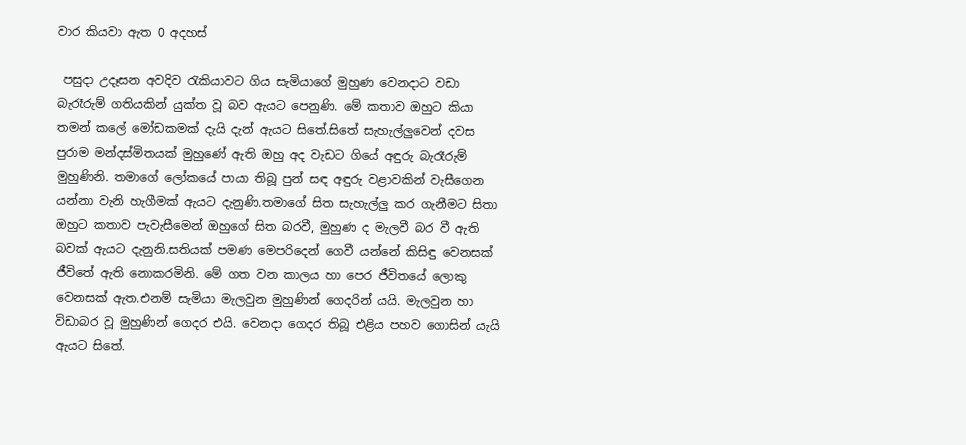වාර කියවා ඇත 0 අදහස්

 පසුදා උදෑසන අවදිව රැකියාවට ගිය සැමියාගේ මුහුණ වෙනදාට වඩා බැරෑරුම් ගතියකින් යුක්ත වූ බව ඇයට පෙනුණි. මේ කතාව ඔහුට කියා තමන් කලේ මෝඩකමක් දැයි දැන් ඇයට සිතේ.සිතේ සැහැල්ලුවෙන් දවස පුරාම මන්දස්මිතයක් මුහුණේ ඇති ඔහු අද වැඩට ගියේ අඳුරු බැරෑරුම් මුහුණිනි. තමාගේ ලෝකයේ පායා තිබූ පුන් සඳ අඳුරු වළාවකින් වැසීගෙන යන්නා වැනි හැගීමක් ඇයට දැනුණි.තමාගේ සිත සැහැල්ලු කර ගැනීමට සිතා ඔහුට කතාව පැවැසීමෙන් ඔහුගේ සිත බරවී, මුහුණ ද මැලවී බර වී ඇති බවක් ඇයට දැනුනි.සතියක් පමණ මෙපරිදෙන් ගෙවී යන්නේ කිසිඳු වෙනසක් ජීවිතේ ඇති නොකරමිනි. මේ ගත වන කාලය හා පෙර ජීවිතයේ ලොකු වෙනසක් ඇත.එනම් සැමියා මැලවුන මුහුණින් ගෙදරින් යයි. මැලවුන හා විඩාබර වූ මුහුණින් ගෙදර එයි. වෙනදා ගෙදර තිබූ එළිය පහව ගොසින් යැයි ඇයට සිතේ.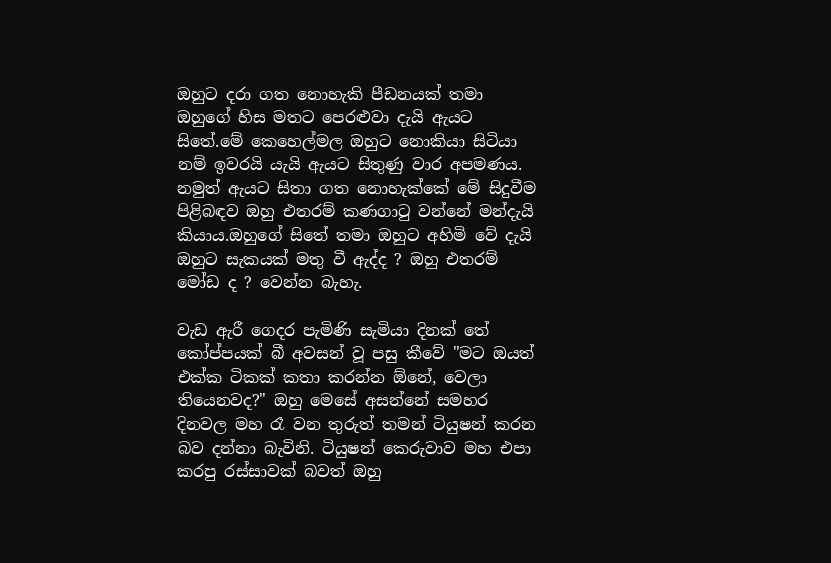ඔහුට දරා ගත නොහැකි පීඩනයක් තමා ඔහුගේ හිස මතට පෙරළුවා දැයි ඇයට සිතේ.මේ කෙහෙල්මල ඔහුට නොකියා සිටියා නම් ඉවරයි යැයි ඇයට සිතුණු වාර අපමණය. නමුත් ඇයට සිතා ගත නොහැක්කේ මේ සිදුවීම පිළිබඳව ඔහු එතරම් කණගාටු වන්නේ මන්දැයි කියාය.ඔහුගේ සිතේ තමා ඔහුට අහිමි වේ දැයි ඔහුට සැකයක් මතු වී ඇද්ද ? ඔහු එතරම් මෝඩ ද ? වෙන්න බැහැ.

වැඩ ඇරී ගෙදර පැමිණි සැමියා දිනක් තේ කෝප්පයක් බී අවසන් වූ පසු කීවේ "මට ඔයත් එක්ක ටිකක් කතා කරන්න ඕනේ, වෙලා තියෙනවද?" ඔහු මෙසේ අසන්නේ සමහර දිනවල මහ රෑ වන තුරුත් තමන් ටියුෂන් කරන බව දන්නා බැවිනි. ටියුෂන් කෙරුවාව මහ එපා කරපු රස්සාවක් බවත් ඔහු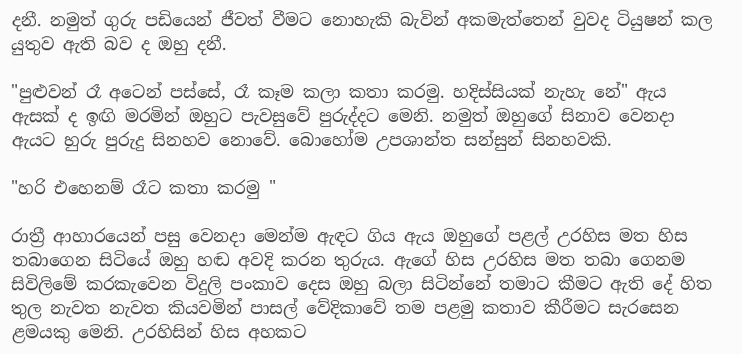දනී. නමුත් ගුරු පඩියෙන් ජීවත් වීමට නොහැකි බැවින් අකමැත්තෙන් වුවද ටියුෂන් කල යුතුව ඇති බව ද ඔහු දනී.

"පුළුවන් රෑ අටෙන් පස්සේ, රෑ කෑම කලා කතා කරමු. හදිස්සියක් නැහැ නේ" ඇය ඇසක් ද ඉඟි මරමින් ඔහුට පැවසුවේ පුරුද්දට මෙනි. නමුත් ඔහුගේ සිනාව වෙනදා ඇයට හුරු පුරුදු සිනහව නොවේ. බොහෝම උපශාන්ත සන්සුන් සිනහවකි.

"හරි එහෙනම් රෑට කතා කරමු "

රාත්‍රී ආහාරයෙන් පසු වෙනදා මෙන්ම ඇඳට ගිය ඇය ඔහුගේ පළල් උරහිස මත හිස තබාගෙන සිටියේ ඔහු හඬ අවදි කරන තුරුය. ඇගේ හිස උරහිස මත තබා ගෙනම සිවිලිමේ කරකැවෙන විදුලි පංකාව දෙස ඔහු බලා සිටින්නේ තමාට කීමට ඇති දේ හිත තුල නැවත නැවත කියවමින් පාසල් වේදිකාවේ තම පළමු කතාව කීරීමට සැරසෙන ළමයකු මෙනි. උරහිසින් හිස අහකට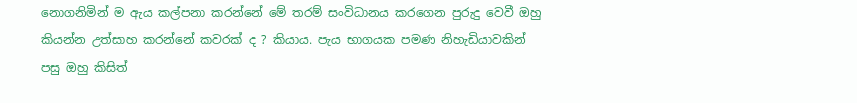නොගනිමින් ම ඇය කල්පනා කරන්නේ මේ තරම් සංවිධානය කරගෙන පුරුදු වෙවී ඔහු කියන්න උත්සාහ කරන්නේ කවරක් ද ? කියාය. පැය භාගයක පමණ නිහැඩියාවකින් පසු ඔහු කිසිත්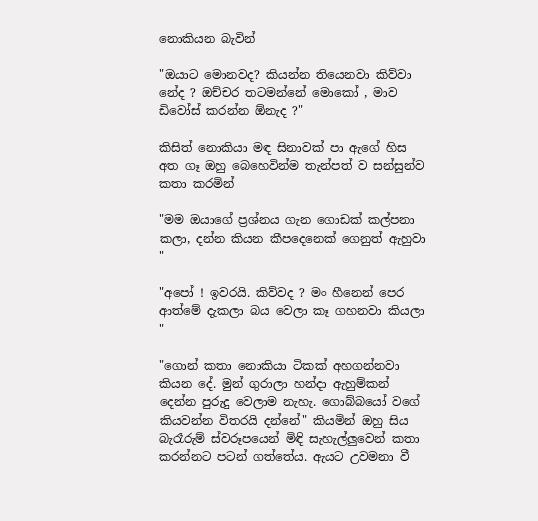නොකියන බැවින්

"ඔයාට මොනවද? කියන්න තියෙනවා කිව්වා නේද ? ඔච්චර තටමන්නේ මොකෝ , මාව ඩිවෝස් කරන්න ඕනැද ?"

කිසිත් නොකියා මඳ සිනාවක් පා ඇගේ හිස අත ගෑ ඔහු බෙහෙවින්ම තැන්පත් ව සන්සුන්ව කතා කරමින්

"මම ඔයාගේ ප්‍රශ්නය ගැන ගොඩක් කල්පනා කලා, දන්න කියන කීපදෙනෙක් ගෙනුත් ඇහුවා "

"අපෝ ! ඉවරයි. කිව්වද ? මං හීනෙන් පෙර ආත්මේ දැකලා බය වෙලා කෑ ගහනවා කියලා "

"ගොන් කතා නොකියා ටිකක් අහගන්නවා කියන දේ. මුන් ගුරාලා හන්දා ඇහුම්කන් දෙන්න පුරුදු වෙලාම නැහැ. ගොබ්බයෝ වගේ කියවන්න විතරයි දන්නේ" කියමින් ඔහු සිය බැරෑරුම් ස්වරූපයෙන් මිඳි සැහැල්ලුවෙන් කතා කරන්නට පටන් ගත්තේය. ඇයට උවමනා වී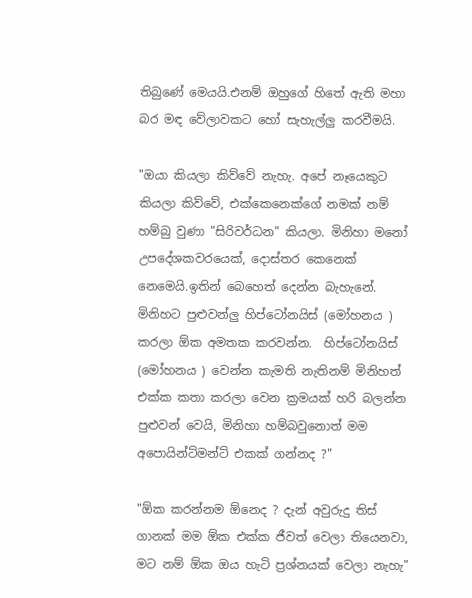තිබුණේ මෙයයි.එනම් ඔහුගේ හිතේ ඇති මහා බර මඳ වේලාවකට හෝ සැහැල්ලු කරවීමයි.

"ඔයා කියලා කිව්වේ නැහැ. අපේ නෑයෙකුට කියලා කිව්වේ, එක්කෙනෙක්ගේ නමක් නම් හම්බු වුණා "සිරිවර්ධන" කියලා. මිනිහා මනෝ උපදේශකවරයෙක්, දොස්තර කෙනෙක් නෙමෙයි.ඉතින් බෙහෙත් දෙන්න බැහැනේ. මිනිහට පුළුවන්ලු හිප්ටෝනයිස් (මෝහනය ) කරලා ඕක අමතක කරවන්න.  හිප්ටෝනයිස් (මෝහනය ) වෙන්න කැමති නැතිනම් මිනිහත් එක්ක කතා කරලා වෙන ක්‍රමයක් හරි බලන්න පුළුවන් වෙයි, මිනිහා හම්බවුනොත් මම අපොයින්ට්මන්ට් එකක් ගන්නද ?"

"ඕක කරන්නම ඕනෙද ? දැන් අවුරුදු තිස් ගානක් මම ඕක එක්ක ජීවත් වෙලා තියෙනවා, මට නම් ඕක ඔය හැටි ප්‍රශ්නයක් වෙලා නැහැ"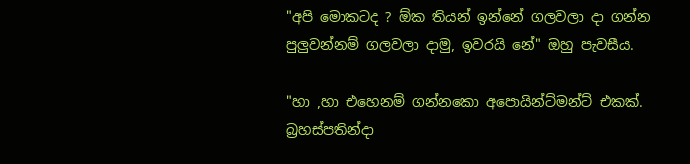"අපි මොකටද ? ඕක තියන් ඉන්නේ ගලවලා දා ගන්න පුලුවන්නම් ගලවලා දාමු, ඉවරයි නේ" ඔහු පැවසීය.

"හා ,හා එහෙනම් ගන්නකො අපොයින්ට්මන්ට් එකක්. බ්‍රහස්පතින්දා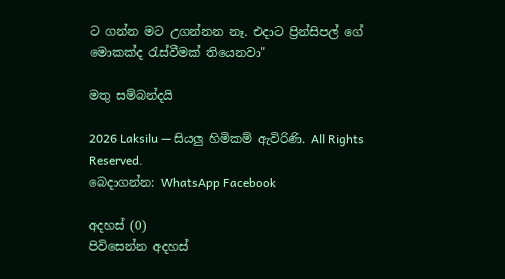ට ගන්න මට උගන්නන නෑ. එදාට ප්‍රින්සිපල් ගේ මොකක්ද රැස්වීමක් තියෙනවා"

මතු සම්බන්දයි

2026 Laksilu — සියලු හිමිකම් ඇවිරිණි. All Rights Reserved.
බෙදාගන්න: WhatsApp Facebook

අදහස් (0)
පිවිසෙන්න අදහස්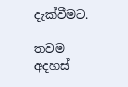දැක්වීමට.

තවම අදහස්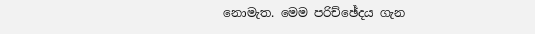නොමැත. මෙම පරිච්ඡේදය ගැන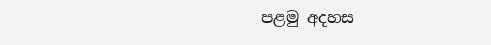පළමු අදහස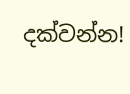දක්වන්න!